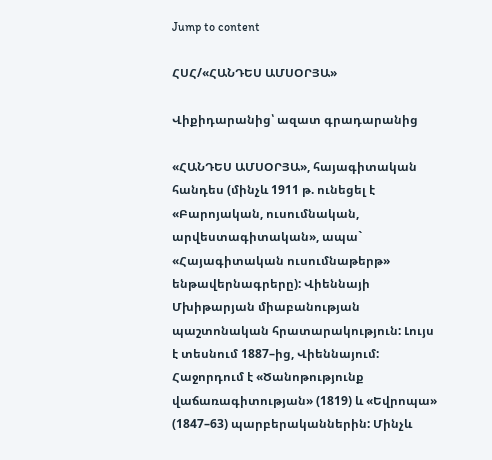Jump to content

ՀՍՀ/«ՀԱՆԴԵՍ ԱՄՍՕՐՅԱ»

Վիքիդարանից՝ ազատ գրադարանից

«ՀԱՆԴԵՍ ԱՄՍՕՐՅԱ», հայագիտական հանդես (մինչև 1911 թ. ունեցել է «Բարոյական, ուսումնական, արվեստագիտական», ապա` «Հայագիտական ուսումնաթերթ» ենթավերնագրերը): Վիեննայի Մխիթարյան միաբանության պաշտոնական հրատարակություն: Լույս է տեսնում 1887–ից, Վիեննայում: Հաջորդում է «Ծանոթությունք վաճառագիտության» (1819) և «Եվրոպա» (1847–63) պարբերականներին: Մինչև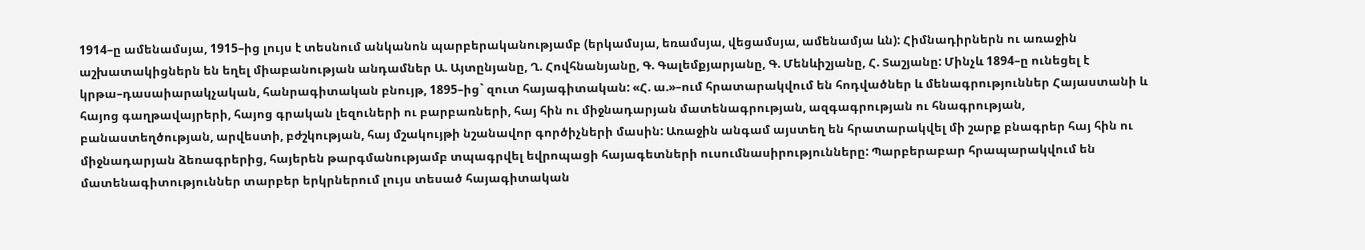1914–ը ամենամսյա, 1915–ից լույս է տեսնում անկանոն պարբերականությամբ (երկամսյա, եռամսյա, վեցամսյա, ամենամյա ևն): Հիմնադիրներն ու առաջին աշխատակիցներն են եղել միաբանության անդամներ Ա. Այտընյանը, Ղ. Հովհնանյանը, Գ. Գալեմքյարյանը, Գ. Մենևիշյանը, Հ. Տաշյանը: Մինչև 1894–ը ունեցել է կրթա–դասաիարակչական, հանրագիտական բնույթ, 1895–ից` զուտ հայագիտական: «Հ. ա.»–ում հրատարակվում են հոդվածներ և մենագրություններ Հայաստանի և հայոց գաղթավայրերի, հայոց գրական լեզուների ու բարբառների, հայ հին ու միջնադարյան մատենագրության, ազգագրության ու հնագրության, բանաստեղծության, արվեստի, բժշկության, հայ մշակույթի նշանավոր գործիչների մասին: Առաջին անգամ այստեղ են հրատարակվել մի շարք բնագրեր հայ հին ու միջնադարյան ձեռագրերից, հայերեն թարգմանությամբ տպագրվել եվրոպացի հայագետների ուսումնասիրությունները: Պարբերաբար հրապարակվում են մատենագիտություններ տարբեր երկրներում լույս տեսած հայագիտական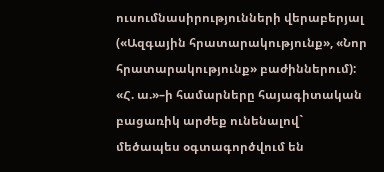ուսումնասիրությունների վերաբերյալ («Ազգային հրատարակությունք», «Նոր հրատարակությունք» բաժիններում): «Հ. ա.»–ի համարները հայագիտական բացառիկ արժեք ունենալով` մեծապես օգտագործվում են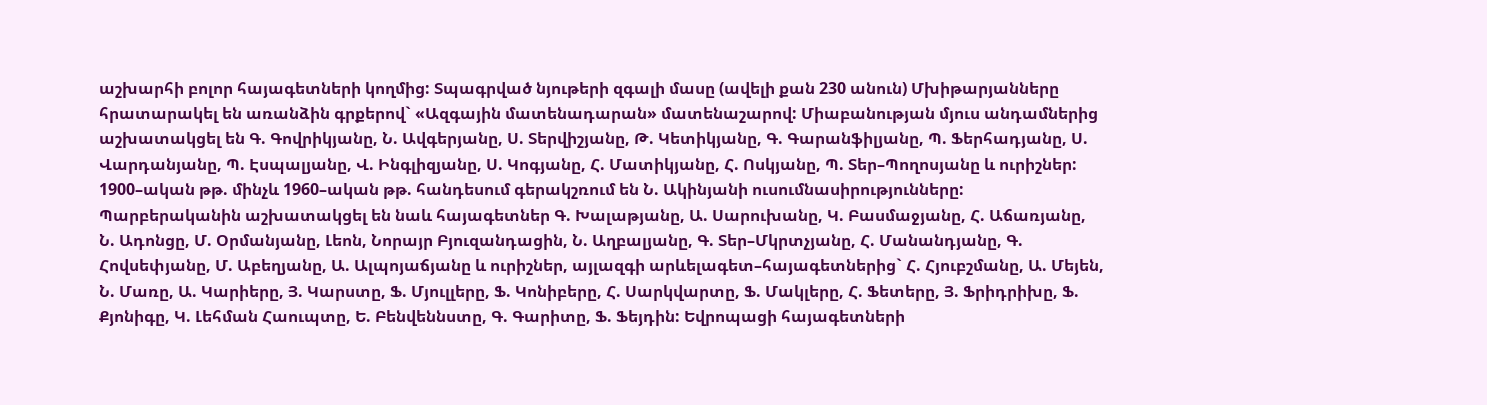աշխարհի բոլոր հայագետների կողմից: Տպագրված նյութերի զգալի մասը (ավելի քան 230 անուն) Մխիթարյանները հրատարակել են առանձին գրքերով` «Ազգային մատենադարան» մատենաշարով: Միաբանության մյուս անդամներից աշխատակցել են Գ. Գովրիկյանը, Ն. Ավգերյանը, Ս. Տերվիշյանը, Թ. Կետիկյանը, Գ. Գարանֆիլյանը, Պ. Ֆերհադյանը, Ս. Վարդանյանը, Պ. Էսպալյանը, Վ. Ինգլիզյանը, Ս. Կոգյանը, Հ. Մատիկյանը, Հ. Ոսկյանը, Պ. Տեր–Պողոսյանը և ուրիշներ: 1900–ական թթ. մինչև 1960–ական թթ. հանդեսում գերակշռում են Ն. Ակինյանի ուսումնասիրությունները: Պարբերականին աշխատակցել են նաև հայագետներ Գ. Խալաթյանը, Ա. Սարուխանը, Կ. Բասմաջյանը, Հ. Աճառյանը, Ն. Ադոնցը, Մ. Օրմանյանը, Լեոն, Նորայր Բյուզանդացին, Ն. Աղբալյանը, Գ. Տեր–Մկրտչյանը, Հ. Մանանդյանը, Գ. Հովսեփյանը, Մ. Աբեղյանը, Ա. Ալպոյաճյանը և ուրիշներ, այլազգի արևելագետ–հայագետներից` Հ. Հյուբշմանը, Ա. Մեյեն, Ն. Մառը, Ա. Կարիերը, Յ. Կարստը, Ֆ. Մյուլլերը, Ֆ. Կոնիբերը, Հ. Սարկվարտը, Ֆ. Մակլերը, Հ. Ֆետերը, Յ. Ֆրիդրիխը, Ֆ. Քյոնիգը, Կ. Լեհման Հաուպտը, Ե. Բենվեննստը, Գ. Գարիտը, Ֆ. Ֆեյդին: Եվրոպացի հայագետների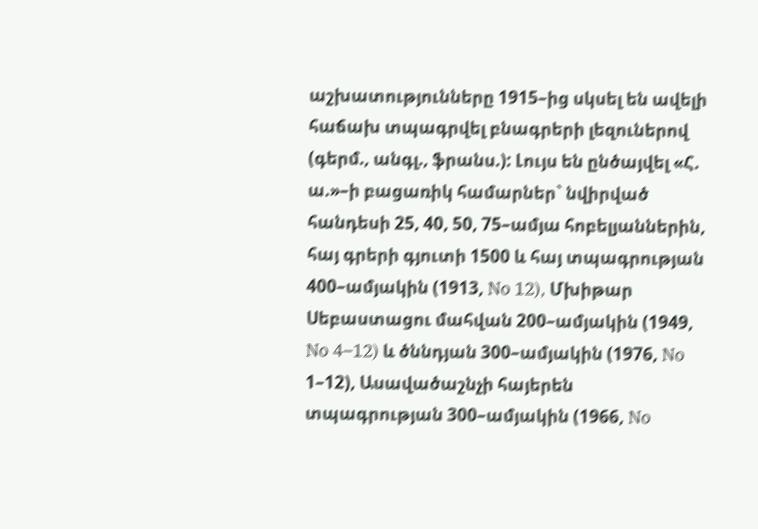աշխատությունները 1915–ից սկսել են ավելի հաճախ տպագրվել բնագրերի լեզուներով (գերմ., անգլ., ֆրանս.): Լույս են ընծայվել «Հ. ա.»–ի բացառիկ համարներ` նվիրված հանդեսի 25, 40, 50, 75–ամյա հոբելյաններին, հայ գրերի գյուտի 1500 և հայ տպագրության 400–ամյակին (1913, No 12), Մխիթար Սեբաստացու մահվան 200–ամյակին (1949, No 4–12) և ծննդյան 300–ամյակին (1976, No 1–12), Ասավածաշնչի հայերեն տպագրության 300–ամյակին (1966, No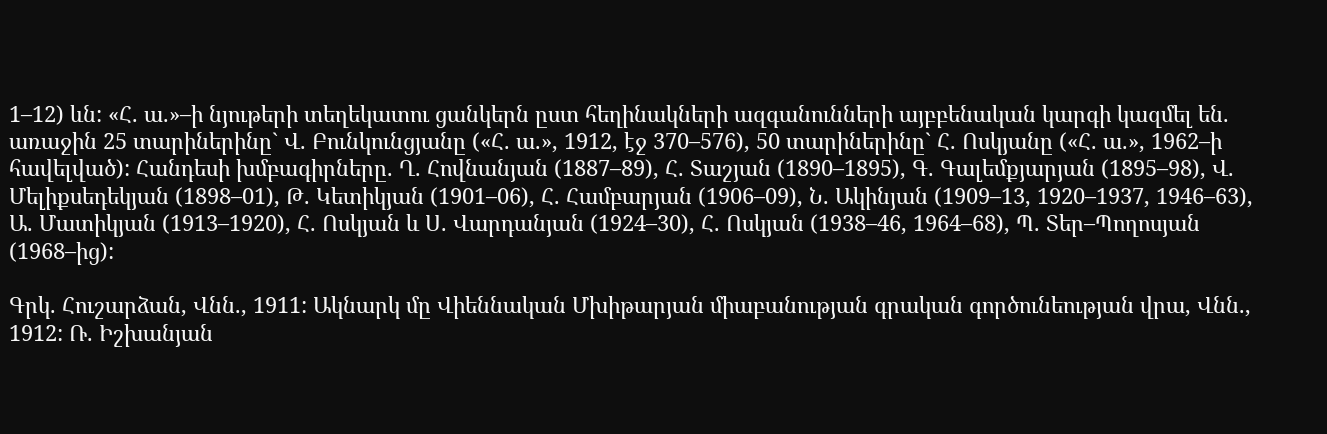1–12) ևն: «Հ. ա.»–ի նյութերի տեղեկատու ցանկերն ըստ հեղինակների ազգանունների այբբենական կարգի կազմել են. առաջին 25 տարիներինը` Վ. Բունկունցյանը («Հ. ա.», 1912, էջ 370–576), 50 տարիներինը` Հ. Ոսկյանը («Հ. ա.», 1962–ի հավելված): Հանդեսի խմբագիրները. Ղ. Հովնանյան (1887–89), Հ. Տաշյան (1890–1895), Գ. Գալեմքյարյան (1895–98), Վ. Մելիքսեդեկյան (1898–01), Թ. Կետիկյան (1901–06), Հ. Համբարյան (1906–09), Ն. Ակինյան (1909–13, 1920–1937, 1946–63), Ա. Մատիկյան (1913–1920), Հ. Ոսկյան և Ս. Վարդանյան (1924–30), Հ. Ոսկյան (1938–46, 1964–68), Պ. Տեր–Պողոսյան (1968–ից):

Գրկ. Հուշարձան, Վնն., 1911: Ակնարկ մը Վիեննական Մխիթարյան միաբանության գրական գործունեության վրա, Վնն., 1912: Ռ. Իշխանյան